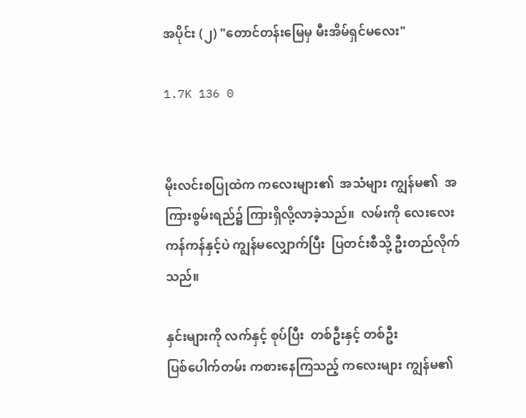အပိုင်း (၂) "တောင်တန်းမြေမှ မီးအိမ်ရှင်မလေး"

1.7K 136 0


မိုးလင်းစပြုထဲက ကလေးများ၏  အသံများ ကျွန်မ၏  အကြားစွမ်းရည်၌ ကြားရှိလို့လာခဲ့သည်။  လမ်းကို လေးလေးကန်ကန်နှင့်ပဲ ကျွန်မလျှောက်ပြီး  ပြတင်းစီသို့ ဦးတည်လိုက်သည်။

နှင်းများကို လက်နှင့် စုပ်ပြီး  တစ်ဦးနှင့် တစ်ဦး
ပြစ်ပေါက်တမ်း ကစားနေကြသည့် ကလေးများ ကျွန်မ၏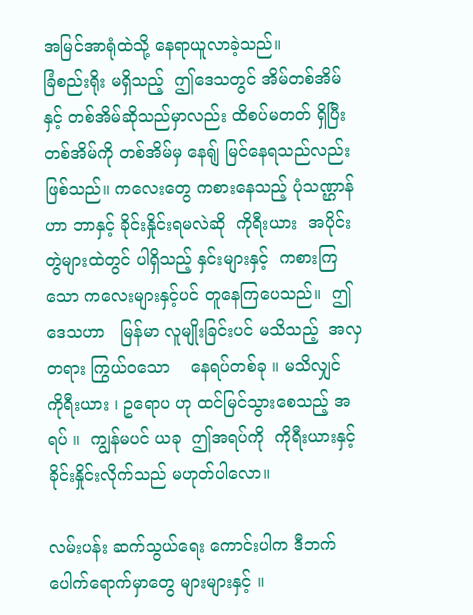အမြင်အာရုံထဲသို့ နေရာယူလာခဲ့သည်။
ခြံစည်းရိုး မရှိသည့်  ဤဒေသတွင် အိမ်တစ်အိမ်နှင့် တစ်အိမ်ဆိုသည်မှာလည်း ထိစပ်မတတ် ရှိပြီး   တစ်အိမ်ကို တစ်အိမ်မှ နေရျ် မြင်နေရသည်လည်း ဖြစ်သည်။ ကလေးတွေ ကစားနေသည့် ပုံသဏ္ဌာန်ဟာ ဘာနှင့် ခိုင်းနှိုင်းရမလဲဆို  ကိုရီးယား  အပိုင်းတွဲများထဲတွင် ပါရှိသည့် နှင်းများနှင့်  ကစားကြသော ကလေးများနှင့်ပင် တူနေကြပေသည်။  ဤဒေသဟာ   မြန်မာ လူမျိုးခြင်းပင် မသိသည့်  အလှတရား ကြွယ်ဝသော    နေရပ်တစ်ခု ။ မသိလျှင် ကိုရီးယား ၊ ဥရောပ ဟု ထင်မြင်သွားစေသည့် အရပ် ။  ကျွန်မပင် ယခု  ဤအရပ်ကို  ကိုရီးယားနှင့်  ခိုင်းနှိုင်းလိုက်သည် မဟုတ်ပါလော။

လမ်းပန်း ဆက်သွယ်ရေး ကောင်းပါက ဒီဘက် ပေါက်ရောက်မှာတွေ များများနှင့် ။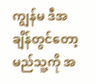ကျွန်မ ဒီအချိန်တွင်တော့ မည်သူ့ကို အ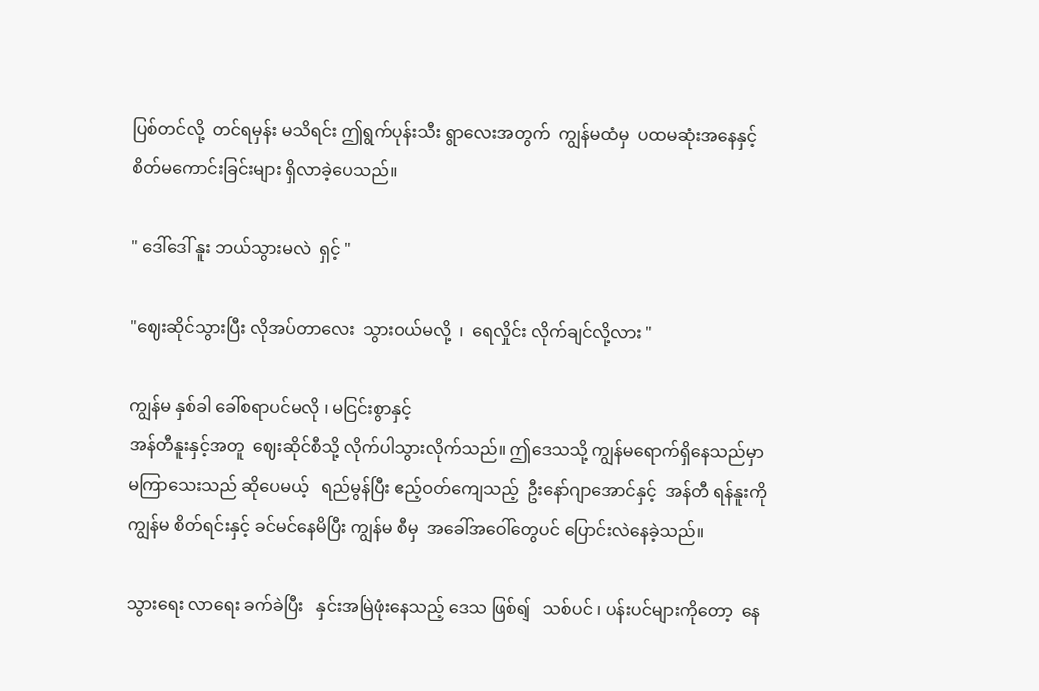ပြစ်တင်လို့  တင်ရမှန်း မသိရင်း ဤရွက်ပုန်းသီး ရွာလေးအတွက်  ကျွန်မထံမှ  ပထမဆုံးအနေနှင့်  စိတ်မကောင်းခြင်းများ ရှိလာခဲ့ပေသည်။

" ဒေါ်ဒေါ် နူး ဘယ်သွားမလဲ  ရှင့် "

"ဈေးဆိုင်သွားပြီး လိုအပ်တာလေး  သွားဝယ်မလို့  ၊  ရေလှိုင်း လိုက်ချင်လို့လား "

ကျွန်မ နှစ်ခါ ခေါ်စရာပင်မလို ၊ မငြင်းစွာနှင့်
အန်တီနူးနှင့်အတူ  ဈေးဆိုင်စီသို့ လိုက်ပါသွားလိုက်သည်။ ဤဒေသသို့ ကျွန်မရောက်ရှိနေသည်မှာ မကြာသေးသည် ဆိုပေမယ့်   ရည်မွန်ပြီး ဧည့်ဝတ်ကျေသည့်  ဦးနော်ဂျာအောင်နှင့်  အန်တီ ရန်နူးကို   ကျွန်မ စိတ်ရင်းနှင့် ခင်မင်နေမိပြီး ကျွန်မ စီမှ  အခေါ်အဝေါ်တွေပင် ပြောင်းလဲနေခဲ့သည်။

သွားရေး လာရေး ခက်ခဲပြီး   နှင်းအမြဲဖုံးနေသည့် ဒေသ ဖြစ်ရျ်   သစ်ပင် ၊ ပန်းပင်များကိုတော့  နေ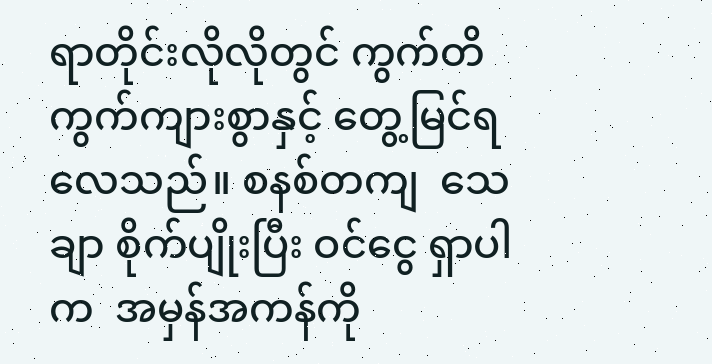ရာတိုင်းလိုလိုတွင် ကွက်တိကွက်ကျားစွာနှင့် တွေ့မြင်ရလေသည်။ စနစ်တကျ  သေချာ စိုက်ပျိုးပြီး ဝင်ငွေ ရှာပါက  အမှန်အကန်ကို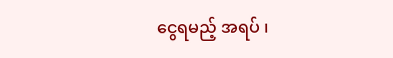ငွေရမည့် အရပ် ၊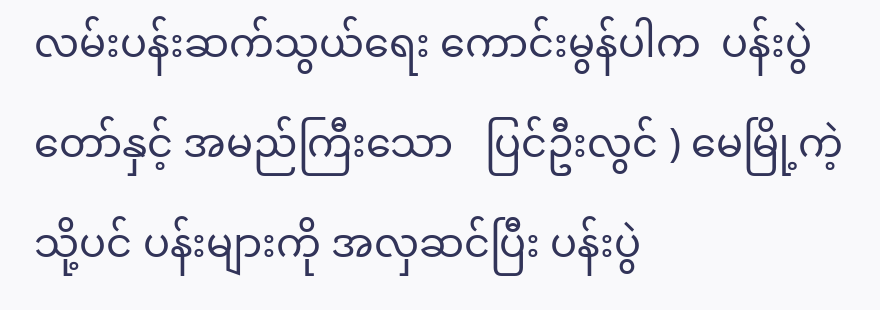လမ်းပန်းဆက်သွယ်ရေး ကောင်းမွန်ပါက  ပန်းပွဲတော်နှင့် အမည်ကြီးသော   ပြင်ဦးလွင် ) မေမြို့ကဲ့သို့ပင် ပန်းများကို အလှဆင်ပြီး ပန်းပွဲ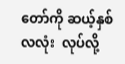တော်ကို ဆယ့်နှစ်လလုံး  လုပ်လို့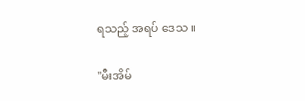ရသည့် အရပ် ဒေသ ။

"မီးအိမ်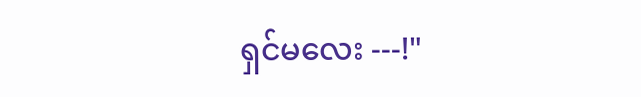ရှင်မလေး ---!"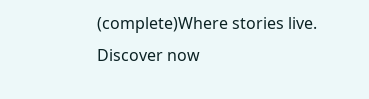(complete)Where stories live. Discover now